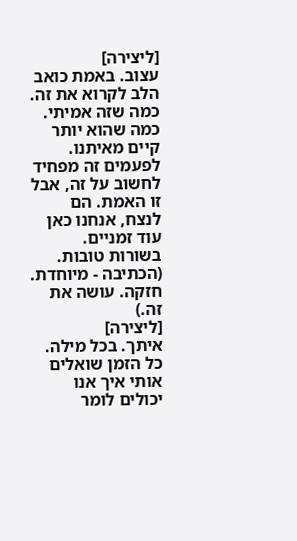[ליצירה]
עצוב. באמת כואב הלב לקרוא את זה. כמה שזה אמיתי. כמה שהוא יותר קיים מאיתנו.
לפעמים זה מפחיד לחשוב על זה, אבל זו האמת. הם לנצח, אנחנו כאן עוד זמניים.
בשורות טובות.
(הכתיבה - מיוחדת. חזקה. עושה את זה.)
[ליצירה]
איתך. בכל מילה.
כל הזמן שואלים אותי איך אנו יכולים לומר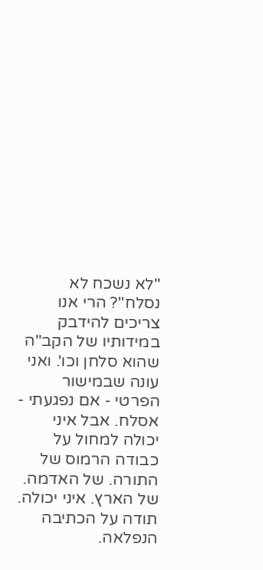"לא נשכח לא נסלח"? הרי אנו צריכים להידבק במידותיו של הקב"ה שהוא סלחן וכו'. ואני עונה שבמישור הפרטי - אם נפגעתי - אסלח. אבל איני יכולה למחול על כבודה הרמוס של התורה. של האדמה. של הארץ. איני יכולה.
תודה על הכתיבה הנפלאה.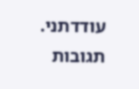עודדתני.
תגובות